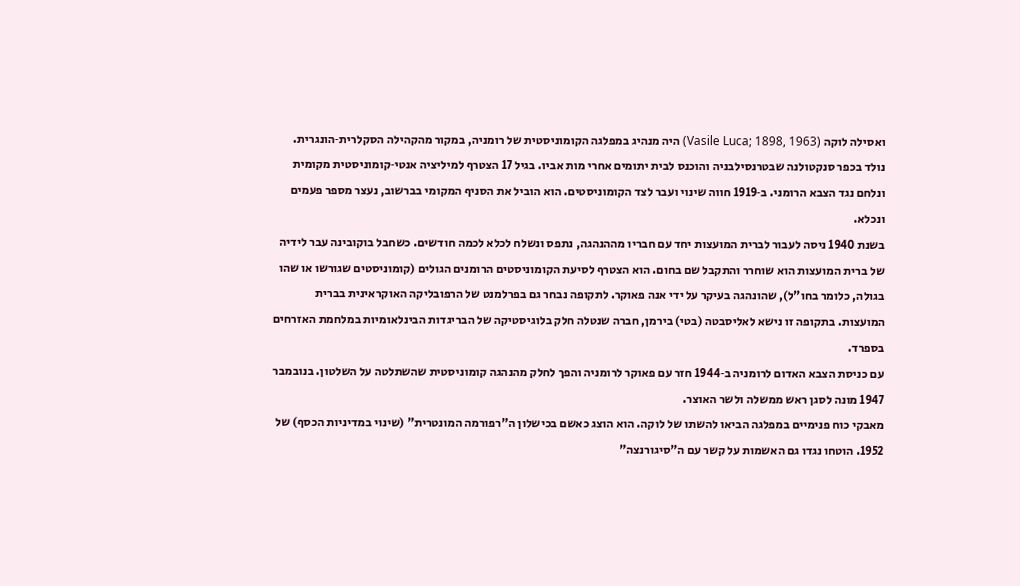ואסילה לוקה (Vasile Luca; 1898, 1963) היה מנהיג במפלגה הקומוניסטית של רומניה, במקור מהקהילה הסקלרית‑הונגרית.
נולד בכפר סנקטולנה שבטרנסילבניה והוכנס לבית יתומים אחרי מות אביו. בגיל 17 הצטרף למיליציה אנטי‑קומוניסטית מקומית ונלחם נגד הצבא הרומני. ב‑1919 חווה שינוי ועבר לצד הקומוניסטים. הוא הוביל את הסניף המקומי בברשוב, נעצר מספר פעמים ונכלא.
בשנת 1940 ניסה לעבור לברית המועצות יחד עם חבריו מההנהגה, נתפס ונשלח לכלא לכמה חודשים. כשחבל בוקובינה עבר לידיה של ברית המועצות הוא שוחרר והתקבל שם בחום. הוא הצטרף לסיעת הקומוניסטים הרומנים הגולים (קומוניסטים שגורשו או שהו בגולה, כלומר בחו"ל), שהונהגה בעיקר על ידי אנה פאוקר. לתקופה נבחר גם בפרלמנט של הרפובליקה האוקראינית בברית המועצות. בתקופה זו נישא לאליסבטה (בטי) בירמן, חברה שנטלה חלק בלוגיסטיקה של הבריגדות הבינלאומיות במלחמת האזרחים בספרד.
עם כניסת הצבא האדום לרומניה ב‑1944 חזר עם פאוקר לרומניה והפך לחלק מהנהגה קומוניסטית שהשתלטה על השלטון. בנובמבר 1947 מונה לסגן ראש ממשלה ולשר האוצר.
מאבקי כוח פנימיים במפלגה הביאו להשתו של לוקה. הוא הוצג כאשם בכישלון ה"רפורמה המונטרית" (שינוי במדיניות הכסף) של 1952. הוטחו נגדו גם האשמות על קשר עם ה"סיגורנצה"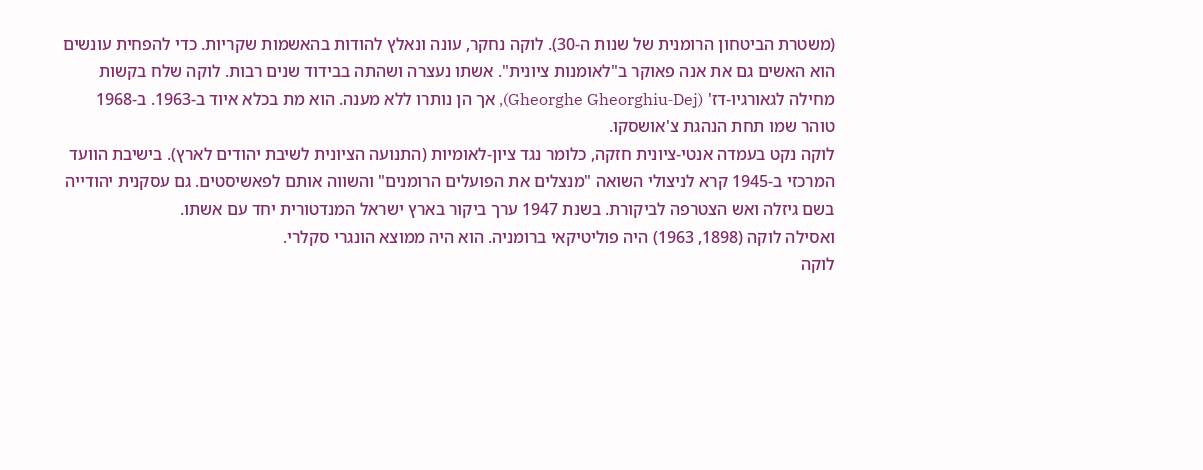(משטרת הביטחון הרומנית של שנות ה‑30). לוקה נחקר, עונה ונאלץ להודות בהאשמות שקריות. כדי להפחית עונשים הוא האשים גם את אנה פאוקר ב"לאומנות ציונית". אשתו נעצרה ושהתה בבידוד שנים רבות. לוקה שלח בקשות מחילה לגאורגיו‑דז' (Gheorghe Gheorghiu‑Dej), אך הן נותרו ללא מענה. הוא מת בכלא איוד ב‑1963. ב‑1968 טוהר שמו תחת הנהגת צ'אושסקו.
לוקה נקט בעמדה אנטי‑ציונית חזקה, כלומר נגד ציון‑לאומיות (התנועה הציונית לשיבת יהודים לארץ). בישיבת הוועד המרכזי ב‑1945 קרא לניצולי השואה "מנצלים את הפועלים הרומנים" והשווה אותם לפאשיסטים. גם עסקנית יהודייה בשם גיזלה ואש הצטרפה לביקורת. בשנת 1947 ערך ביקור בארץ ישראל המנדטורית יחד עם אשתו.
ואסילה לוקה (1898, 1963) היה פוליטיקאי ברומניה. הוא היה ממוצא הונגרי סקלרי.
לוקה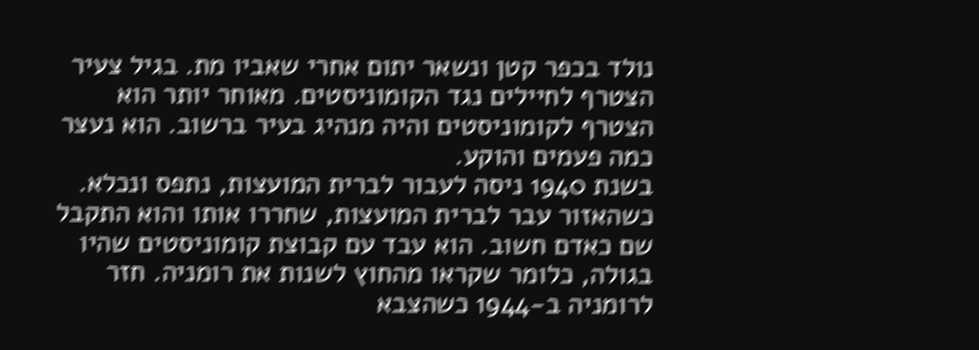נולד בכפר קטן ונשאר יתום אחרי שאביו מת. בגיל צעיר הצטרף לחיילים נגד הקומוניסטים. מאוחר יותר הוא הצטרף לקומוניסטים והיה מנהיג בעיר ברשוב. הוא נעצר כמה פעמים והוקע.
בשנת 1940 ניסה לעבור לברית המועצות, נתפס ונכלא. כשהאזור עבר לברית המועצות, שחררו אותו והוא התקבל שם כאדם חשוב. הוא עבד עם קבוצת קומוניסטים שהיו בגולה, כלומר שקראו מהחוץ לשנות את רומניה. חזר לרומניה ב‑1944 כשהצבא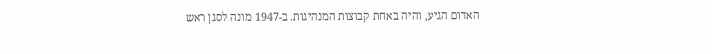האדום הגיע, והיה באחת קבוצות המנהיגות. ב‑1947 מונה לסגן ראש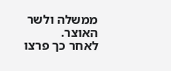ממשלה ולשר האוצר.
לאחר כך פרצו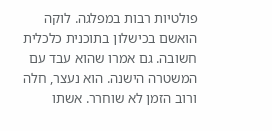פולטיות רבות במפלגה. לוקה הואשם בכישלון בתוכנית כלכלית חשובה. גם אמרו שהוא עבד עם המשטרה הישנה. הוא נעצר, חלה ורוב הזמן לא שוחרר. אשתו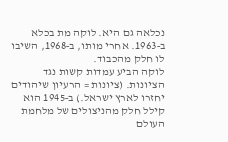נכלאה גם היא. לוקה מת בכלא ב‑1963. אחרי מותו, ב‑1968, השיבו לו חלק מהכבוד.
לוקה הביע עמדות קשות נגד הציונות. (ציונות = הרעיון שיהודים יחזרו לארץ ישראל.) ב‑1945 הוא קילל חלק מהניצולים של מלחמת העולם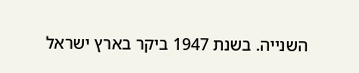השנייה. בשנת 1947 ביקר בארץ ישראל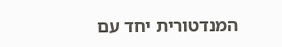המנדטורית יחד עם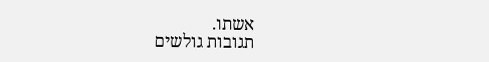אשתו.
תגובות גולשים